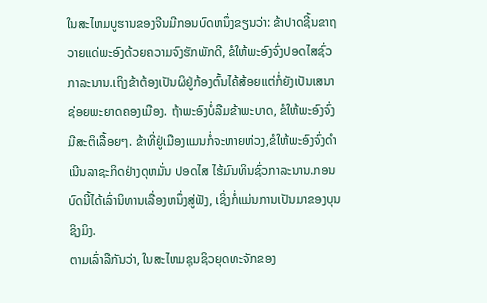ໃນສະໄຫມບູຮານຂອງຈີນມີກອນບົດຫນຶ່ງຂຽນວ່າ: ຂ້າປາດຊີ້ນຂາຖວາຍແດ່ພະອົງດ້ວຍຄວາມຈົງຮັກພັກດີ, ຂໍໃຫ້ພະອົງຈົ່ງປອດໄສຊົ່ວກາລະນານ.ເຖິງຂ້າຕ້ອງເປັນຜິຢູ່ກ້ອງຕົ້ນໄຄ້ສ້ອຍແຕ່ກໍ່ຍັງເປັນເສນາຊ່ອຍພະຍາດຄອງເມືອງ. ຖ້າພະອົງບໍ່ລືມຂ້າພະບາດ, ຂໍໃຫ້ພະອົງຈົ່ງມີສະຕິເລື້ອຍໆ. ຂ້າທີ່ຢູ່ເມືອງແມນກໍ່ຈະຫາຍຫ່ວງ,ຂໍໃຫ້ພະອົງຈົ່ງດຳເນີນລາຊະກິດຢ່າງດຸຫມັ່ນ ປອດໄສ ໄຮ້ມົນທິນຊົ່ວກາລະນານ.ກອນບົດນີ້ໄດ້ເລົ່ານິທານເລື່ອງຫນຶ່ງສູ່ຟັງ, ເຊິ່ງກໍ່ແມ່ນການເປັນມາຂອງບຸນຊິງມິງ.
ຕາມເລົ່າລືກັນວ່າ, ໃນສະໄຫມຊຸນຊິວຍຸດທະຈັກຂອງ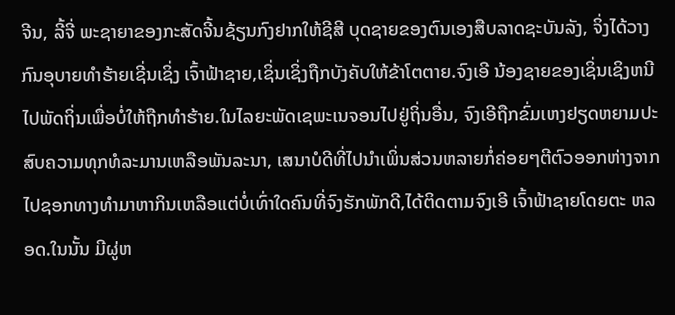ຈີນ, ລີ້ຈີ່ ພະຊາຍາຂອງກະສັດຈີ້ນຊ້ຽນກົງຢາກໃຫ້ຊີສີ ບຸດຊາຍຂອງຕົນເອງສືບລາດຊະບັນລັງ, ຈິ່ງໄດ້ວາງກົນອຸບາຍທຳຮ້າຍເຊີ່ນເຊິ່ງ ເຈົ້າຟ້າຊາຍ,ເຊິ່ນເຊິ່ງຖືກບັງຄັບໃຫ້ຂ້າໂຕຕາຍ.ຈົງເອີ ນ້ອງຊາຍຂອງເຊິ່ນເຊິງຫນີໄປພັດຖິ່ນເພື່ອບໍ່ໃຫ້ຖືກທຳຮ້າຍ.ໃນໄລຍະພັດເຊພະເນຈອນໄປຢູ່ຖິ່ນອື່ນ, ຈົງເອີຖືກຂົ່ມເຫງຢຽດຫຍາມປະສົບຄວາມທຸກທໍລະມານເຫລືອພັນລະນາ, ເສນາບໍດີທີ່ໄປນຳເພິ່ນສ່ວນຫລາຍກໍ່ຄ່ອຍໆຕີຕົວອອກຫ່າງຈາກໄປຊອກທາງທຳມາຫາກິນເຫລືອແຕ່ບໍ່ເທົ່າໃດຄົນທີ່ຈົງຮັກພັກດີ,ໄດ້ຕິດຕາມຈົງເອີ ເຈົ້າຟ້າຊາຍໂດຍຕະ ຫລອດ.ໃນນັ້ນ ມີຜູ່ຫ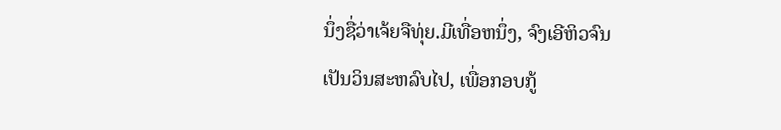ນຶ່ງຊື່ວ່າເຈ້ຍຈືທຸ່ຍ.ມີເທື່ອຫນຶ່ງ, ຈົງເອີຫິວຈົນເປັນວິນສະຫລົບໄປ, ເພື່ອກອບກູ້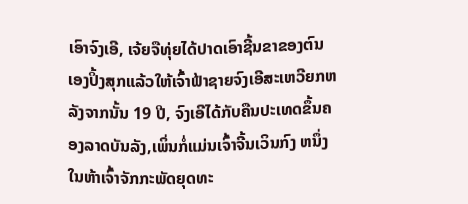ເອົາຈົງເອີ, ເຈ້ຍຈືທຸ່ຍໄດ້ປາດເອົາຊີ້ນຂາຂອງຕົນເອງປິ້ງສຸກແລ້ວໃຫ້ເຈົ້າຟ້າຊາຍຈົງເອີສະເຫວີຍກຫລັງຈາກນັ້ນ 19 ປີ, ຈົງເອີໄດ້ກັບຄືນປະເທດຂຶ້ນຄອງລາດບັນລັງ,ເພິ່ນກໍ່ແມ່ນເຈົ້າຈີ້ນເວິນກົງ ຫນຶ່ງໃນຫ້າເຈົ້າຈັກກະພັດຍຸດທະ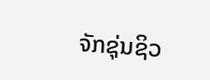ຈັກຊຸ່ນຊິວ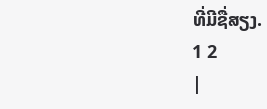ທີ່ມີຊື່ສຽງ.
1 2
|